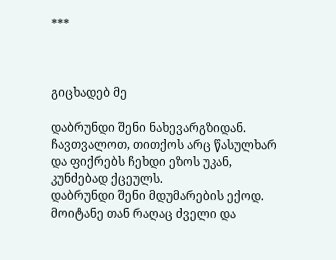***



გიცხადებ მე

დაბრუნდი შენი ნახევარგზიდან.
ჩავთვალოთ, თითქოს არც წასულხარ
და ფიქრებს ჩეხდი ეზოს უკან,
კუნძებად ქცეულს.
დაბრუნდი შენი მდუმარების ექოდ.
მოიტანე თან რაღაც ძველი და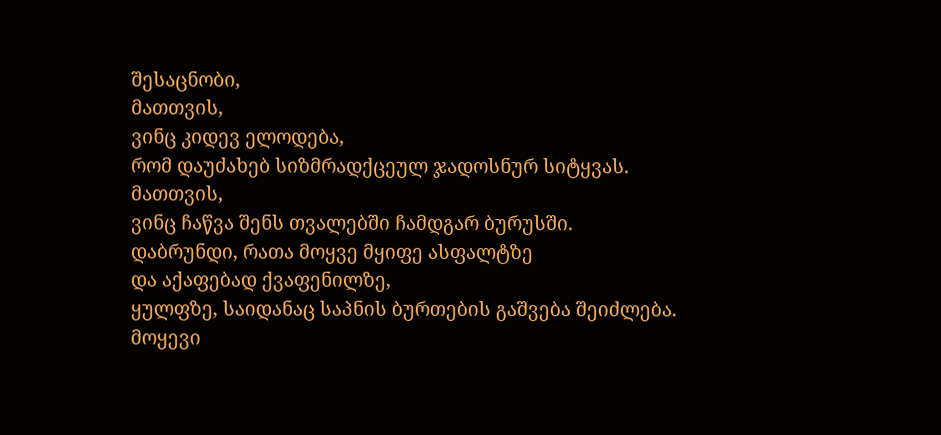შესაცნობი,
მათთვის,
ვინც კიდევ ელოდება,
რომ დაუძახებ სიზმრადქცეულ ჯადოსნურ სიტყვას.
მათთვის,
ვინც ჩაწვა შენს თვალებში ჩამდგარ ბურუსში.
დაბრუნდი, რათა მოყვე მყიფე ასფალტზე
და აქაფებად ქვაფენილზე,
ყულფზე, საიდანაც საპნის ბურთების გაშვება შეიძლება.
მოყევი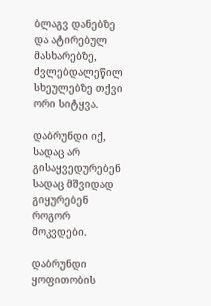ბლაგვ დანებზე
და ატირებულ მასხარებზე,
ძვლებდალეწილ სხეულებზე თქვი ორი სიტყვა.

დაბრუნდი იქ, სადაც არ გისაყვედურებენ
სადაც მშვიდად გიყურებენ როგორ მოკვდები.

დაბრუნდი ყოფითობის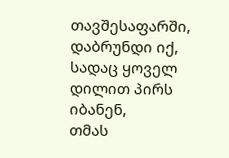თავშესაფარში,
დაბრუნდი იქ,
სადაც ყოველ დილით პირს იბანენ,
თმას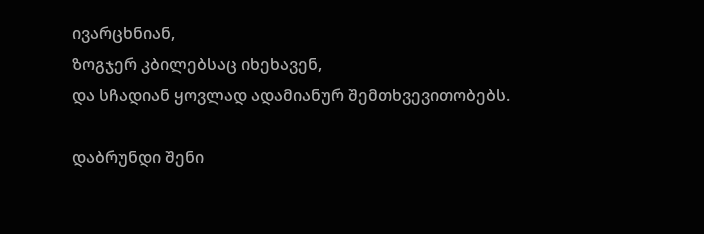ივარცხნიან,
ზოგჯერ კბილებსაც იხეხავენ,
და სჩადიან ყოვლად ადამიანურ შემთხვევითობებს.

დაბრუნდი შენი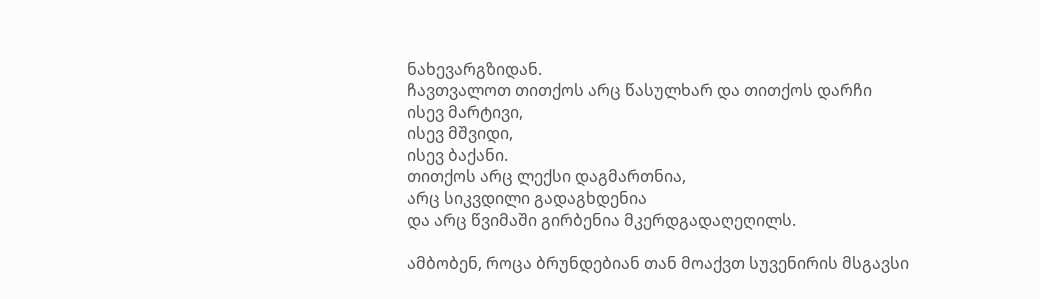ნახევარგზიდან.
ჩავთვალოთ თითქოს არც წასულხარ და თითქოს დარჩი
ისევ მარტივი,
ისევ მშვიდი,
ისევ ბაქანი.
თითქოს არც ლექსი დაგმართნია,
არც სიკვდილი გადაგხდენია
და არც წვიმაში გირბენია მკერდგადაღეღილს.

ამბობენ, როცა ბრუნდებიან თან მოაქვთ სუვენირის მსგავსი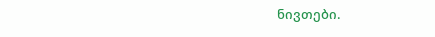ნივთები.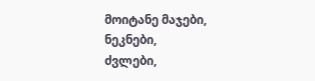მოიტანე მაჯები,
ნეკნები,
ძვლები,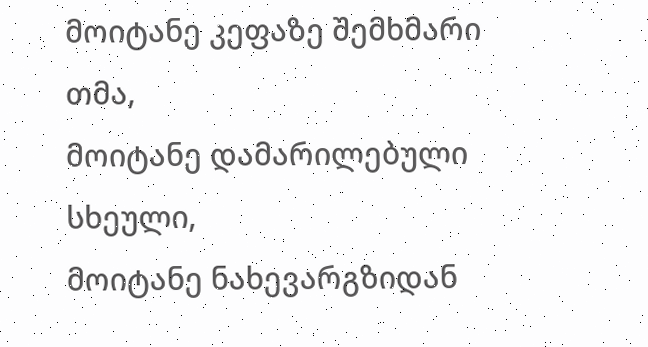მოიტანე კეფაზე შემხმარი თმა,
მოიტანე დამარილებული სხეული,
მოიტანე ნახევარგზიდან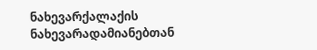ნახევარქალაქის
ნახევარადამიანებთან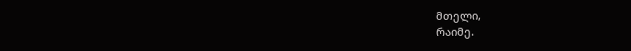მთელი,
რაიმე.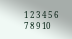1 2 3 4 5 6 7 8 9 10